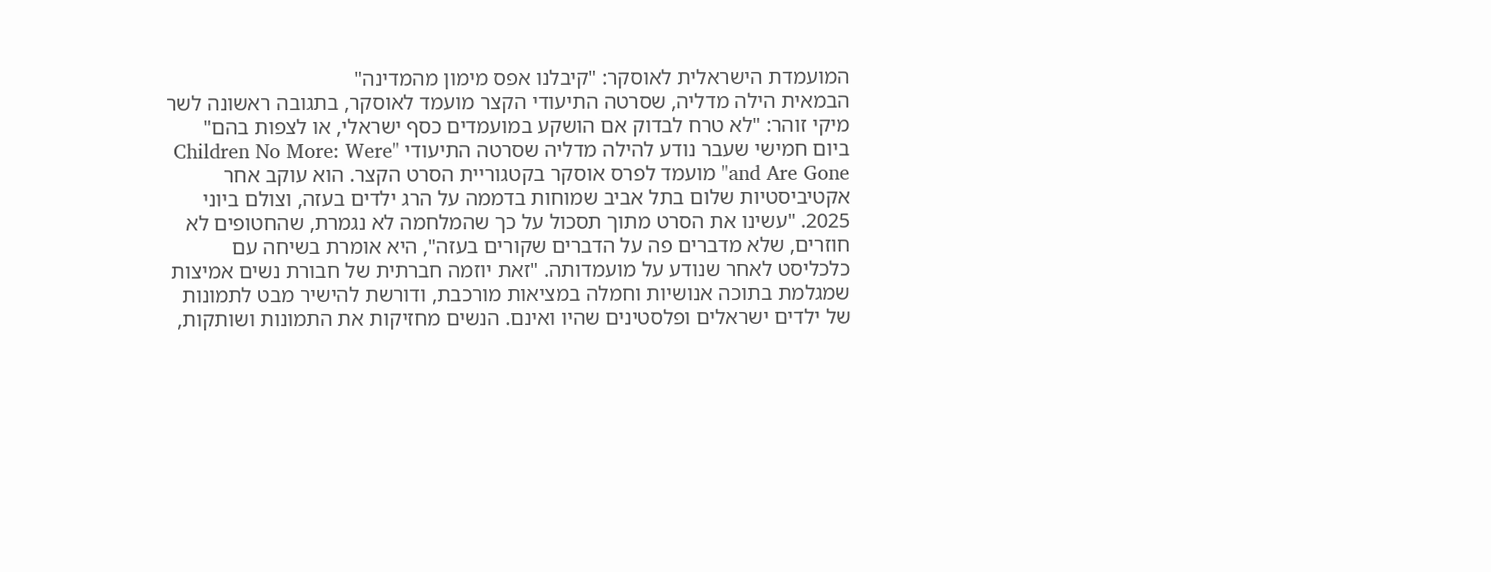המועמדת הישראלית לאוסקר: "קיבלנו אפס מימון מהמדינה"
הבמאית הילה מדליה, שסרטה התיעודי הקצר מועמד לאוסקר, בתגובה ראשונה לשר מיקי זוהר: "לא טרח לבדוק אם הושקע במועמדים כסף ישראלי, או לצפות בהם"
ביום חמישי שעבר נודע להילה מדליה שסרטה התיעודי "Children No More: Were and Are Gone" מועמד לפרס אוסקר בקטגוריית הסרט הקצר. הוא עוקב אחר אקטיביסטיות שלום בתל אביב שמוחות בדממה על הרג ילדים בעזה, וצולם ביוני 2025. "עשינו את הסרט מתוך תסכול על כך שהמלחמה לא נגמרת, שהחטופים לא חוזרים, שלא מדברים פה על הדברים שקורים בעזה", היא אומרת בשיחה עם כלכליסט לאחר שנודע על מועמדותה. "זאת יוזמה חברתית של חבורת נשים אמיצות שמגלמת בתוכה אנושיות וחמלה במציאות מורכבת, ודורשת להישיר מבט לתמונות של ילדים ישראלים ופלסטינים שהיו ואינם. הנשים מחזיקות את התמונות ושותקות,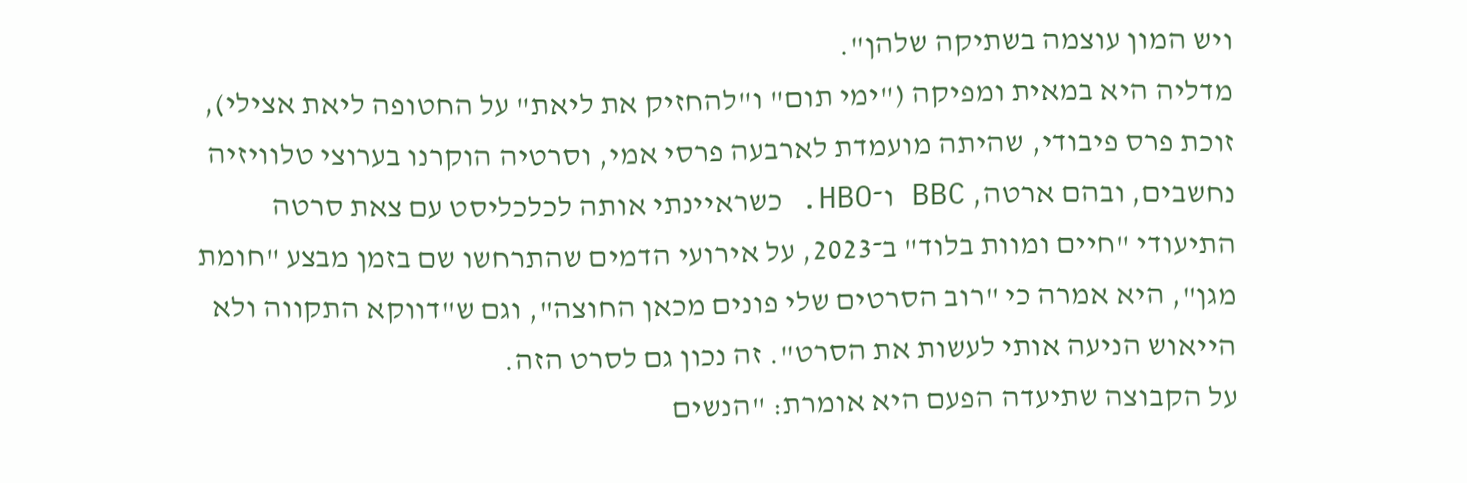ויש המון עוצמה בשתיקה שלהן".
מדליה היא במאית ומפיקה ("ימי תום" ו"להחזיק את ליאת" על החטופה ליאת אצילי), זוכת פרס פיבודי, שהיתה מועמדת לארבעה פרסי אמי, וסרטיה הוקרנו בערוצי טלוויזיה נחשבים, ובהם ארטה, BBC ו־HBO. כשראיינתי אותה לכלכליסט עם צאת סרטה התיעודי "חיים ומוות בלוד" ב־2023, על אירועי הדמים שהתרחשו שם בזמן מבצע "חומת מגן", היא אמרה כי "רוב הסרטים שלי פונים מכאן החוצה", וגם ש"דווקא התקווה ולא הייאוש הניעה אותי לעשות את הסרט". זה נכון גם לסרט הזה.
על הקבוצה שתיעדה הפעם היא אומרת: "הנשים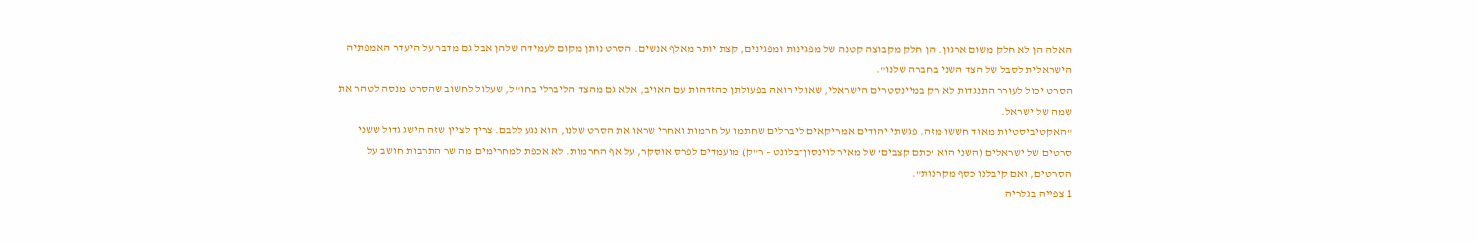האלה הן לא חלק משום ארגון. הן חלק מקבוצה קטנה של מפגינות ומפגינים, קצת יותר מאלף אנשים. הסרט נותן מקום לעמידה שלהן אבל גם מדבר על היעדר האמפתיה הישראלית לסבל של הצד השני בחברה שלנו".
הסרט יכול לעורר התנגדות לא רק במיינסטרים הישראלי, שאולי רואה בפעולתן כהזדהות עם האויב, אלא גם מהצד הליברלי בחו"ל, שעלול לחשוב שהסרט מנסה לטהר את שמה של ישראל.
"האקטיביסטיות מאוד חששו מזה. פגשתי יהודים אמריקאים ליברלים שחתמו על חרמות ואחרי שראו את הסרט שלנו, הוא נגע ללבם. צריך לציין שזה הישג גדול ששני סרטים של ישראלים (השני הוא ‘כתם קצבים’ של מאיר לוינסון־בלונט – ר"ק) מועמדים לפרס אוסקר, על אף החרמות. לא אכפת למחרימים מה שר התרבות חושב על הסרטים, ואם קיבלנו כסף מקרנות".
1 צפייה בגלריה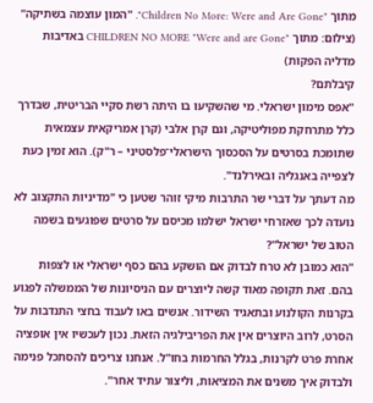מתוך "Children No More: Were and Are Gone". "המון עוצמה בשתיקה"
(צילום: מתוך "CHILDREN NO MORE "Were and are Gone באדיבות מדליה הפקות)
קיבלתם?
"אפס מימון ישראלי. מי שהשקיעו בו היתה רשת סקיי הבריטית, שבדרך כלל מתרחקת מפוליטיקה, וגם קרן אלבי (קרן אמריקאית עצמאית שתומכת בסרטים על הסכסוך הישראלי־פלסטיני – ר"ק). הוא זמין כעת לצפייה באנגליה ובאירלנד".
מה דעתך על דברי שר התרבות מיקי זוהר שטען כי "מדיניות התקצוב לא נועדה לכך שאזרחי ישראל ישלמו מכיסם על סרטים שפוגעים בשמה הטוב של ישראל"?
"הוא כמובן לא טרח לבדוק אם הושקע בהם כסף ישראלי או לצפות בהם. זאת תקופה מאוד קשה ליוצרים עם הניסיונות של הממשלה לפגוע בקרנות הקולנוע ובתאגיד השידור. אנשים באו לעבוד בחצי התנדבות על הסרט, לרוב היוצרים אין את הפריבילגיה הזאת. נכון לעכשיו אין אופציה אחרת פרט לקרנות, בגלל החרמות בחו"ל. אנחנו צריכים להסתכל פנימה ולבדוק איך משנים את המציאות, וליצור עתיד אחר".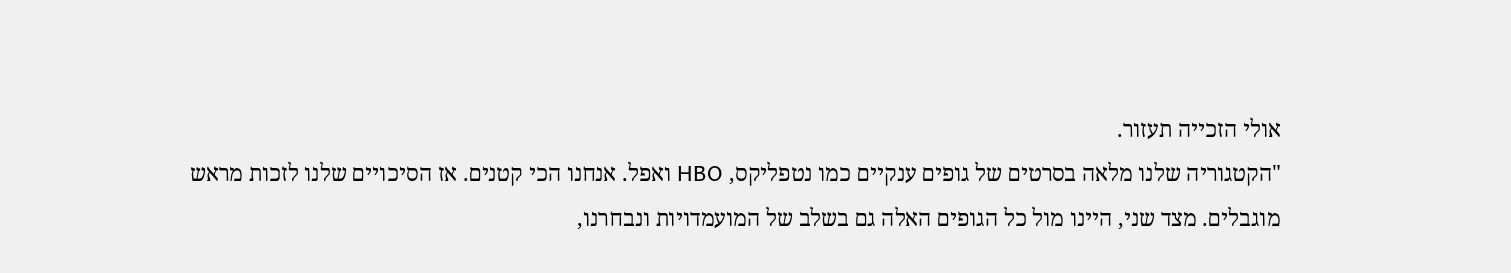אולי הזכייה תעזור.
"הקטגוריה שלנו מלאה בסרטים של גופים ענקיים כמו נטפליקס, HBO ואפל. אנחנו הכי קטנים. אז הסיכויים שלנו לזכות מראש מוגבלים. מצד שני, היינו מול כל הגופים האלה גם בשלב של המועמדויות ונבחרנו,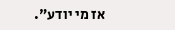אז מי יודע".